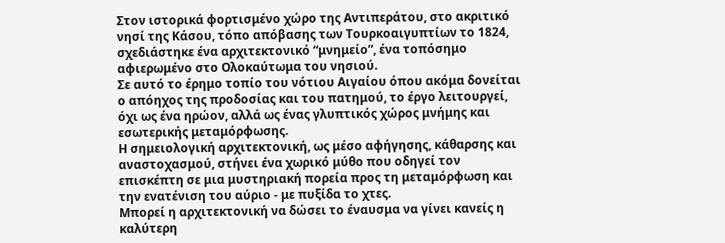Στον ιστορικά φορτισμένο χώρο της Αντιπεράτου, στο ακριτικό νησί της Κάσου, τόπο απόβασης των Τουρκοαιγυπτίων το 1824, σχεδιάστηκε ένα αρχιτεκτονικό “μνημείο”, ένα τοπόσημο αφιερωμένο στο Ολοκαύτωμα του νησιού.
Σε αυτό το έρημο τοπίο του νότιου Αιγαίου όπου ακόμα δονείται ο απόηχος της προδοσίας και του πατημού, το έργο λειτουργεί, όχι ως ένα ηρώον, αλλά ως ένας γλυπτικός χώρος μνήμης και εσωτερικής μεταμόρφωσης.
Η σημειολογική αρχιτεκτονική, ως μέσο αφήγησης, κάθαρσης και αναστοχασμού, στήνει ένα χωρικό μύθο που οδηγεί τον επισκέπτη σε μια μυστηριακή πορεία προς τη μεταμόρφωση και την ενατένιση του αύριο - με πυξίδα το χτες.
Μπορεί η αρχιτεκτονική να δώσει το έναυσμα να γίνει κανείς η καλύτερη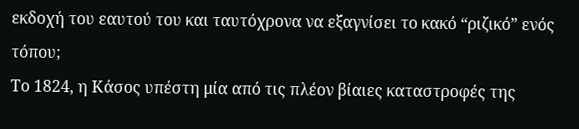εκδοχή του εαυτού του και ταυτόχρονα να εξαγνίσει το κακό “ριζικό” ενός τόπου;
Το 1824, η Κάσος υπέστη μία από τις πλέον βίαιες καταστροφές της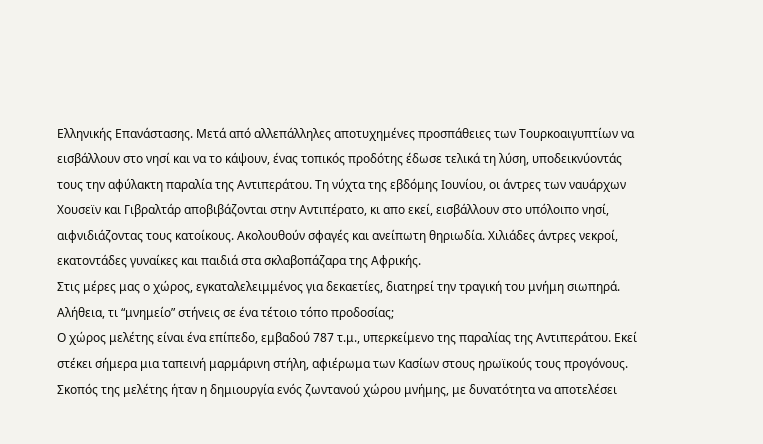Ελληνικής Επανάστασης. Μετά από αλλεπάλληλες αποτυχημένες προσπάθειες των Τουρκοαιγυπτίων να εισβάλλουν στο νησί και να το κάψουν, ένας τοπικός προδότης έδωσε τελικά τη λύση, υποδεικνύοντάς τους την αφύλακτη παραλία της Αντιπεράτου. Τη νύχτα της εβδόμης Ιουνίου, οι άντρες των ναυάρχων Χουσεϊν και Γιβραλτάρ αποβιβάζονται στην Αντιπέρατο, κι απο εκεί, εισβάλλουν στο υπόλοιπο νησί, αιφνιδιάζοντας τους κατοίκους. Ακολουθούν σφαγές και ανείπωτη θηριωδία. Χιλιάδες άντρες νεκροί, εκατοντάδες γυναίκες και παιδιά στα σκλαβοπάζαρα της Αφρικής.
Στις μέρες μας ο χώρος, εγκαταλελειμμένος για δεκαετίες, διατηρεί την τραγική του μνήμη σιωπηρά. Αλήθεια, τι “μνημείο” στήνεις σε ένα τέτοιο τόπο προδοσίας;
Ο χώρος μελέτης είναι ένα επίπεδο, εμβαδού 787 τ.μ., υπερκείμενο της παραλίας της Αντιπεράτου. Εκεί στέκει σήμερα μια ταπεινή μαρμάρινη στήλη, αφιέρωμα των Κασίων στους ηρωϊκούς τους προγόνους. Σκοπός της μελέτης ήταν η δημιουργία ενός ζωντανού χώρου μνήμης, με δυνατότητα να αποτελέσει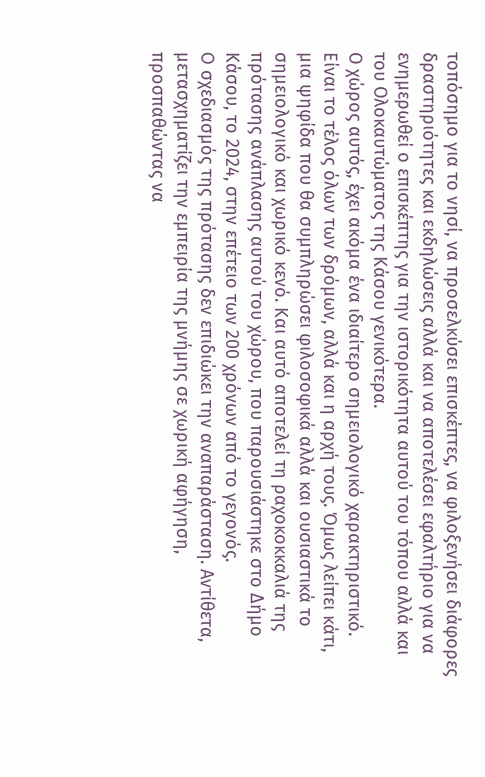τοπόσημο για το νησί, να προσελκύσει επισκέπτες, να φιλοξενήσει διάφορες δραστηριότητες και εκδηλώσεις αλλά και να αποτελέσει εφαλτήριο για να ενημερωθεί ο επισκέπτης για την ιστορικότητα αυτού του τόπου αλλά και του Ολοκαυτώματος της Κάσου γενικότερα.
Ο χώρος αυτός, έχει ακόμα ένα ιδιαίτερο σημειολογικό χαρακτηριστικό. Είναι το τέλος όλων των δρόμων, αλλά και η αρχή τους. Όμως λείπει κάτι, μια ψηφίδα που θα συμπληρώσει φιλοσοφικά αλλά και ουσιαστικά το σημειολογικό και χωρικό κενό. Και αυτό αποτελεί τη ραχοκοκκαλιά της πρότασης ανάπλασης αυτού του χώρου, που παρουσιάστηκε στο ∆ήμο Κάσου, το 2024, στην επέτειο των 200 χρόνων από το γεγονός.
O σχεδιασμός της πρότασης δεν επιδιώκει την αναπαράσταση. Αντίθετα, μετασχηματίζει την εμπειρία της μνήμης σε χωρική αφήγηση, προσπαθώντας να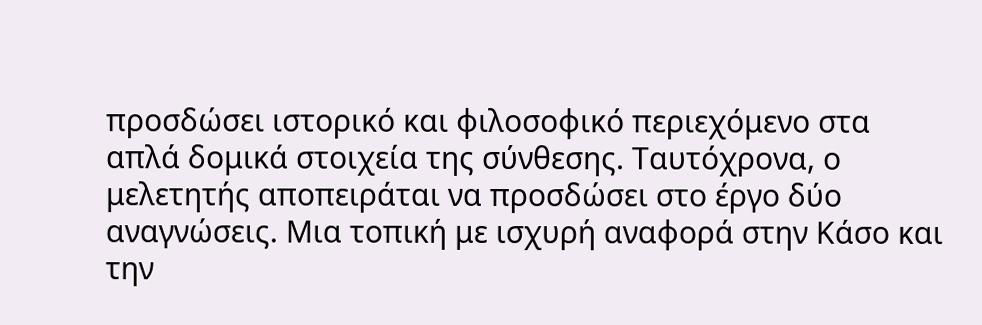προσδώσει ιστορικό και φιλοσοφικό περιεχόμενο στα απλά δομικά στοιχεία της σύνθεσης. Ταυτόχρονα, ο μελετητής αποπειράται να προσδώσει στο έργο δύο αναγνώσεις. Μια τοπική με ισχυρή αναφορά στην Κάσο και την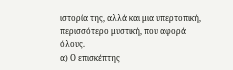ιστορία της, αλλά και μια υπερτοπική, περισσότερο μυστική, που αφορά όλους.
α) Ο επισκέπτης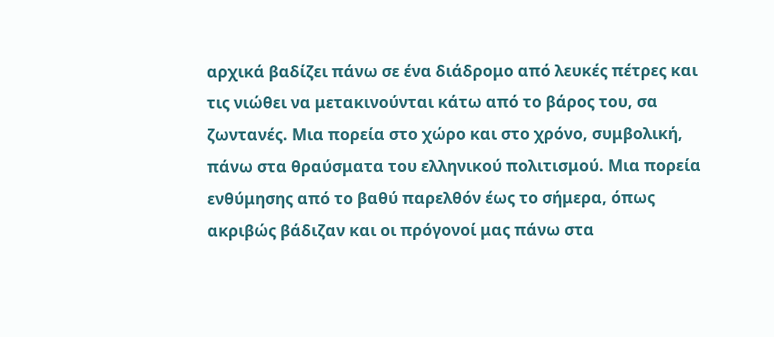αρχικά βαδίζει πάνω σε ένα διάδρομο από λευκές πέτρες και τις νιώθει να μετακινούνται κάτω από το βάρος του, σα ζωντανές. Μια πορεία στο χώρο και στο χρόνο, συμβολική, πάνω στα θραύσματα του ελληνικού πολιτισμού. Μια πορεία ενθύμησης από το βαθύ παρελθόν έως το σήμερα, όπως ακριβώς βάδιζαν και οι πρόγονοί μας πάνω στα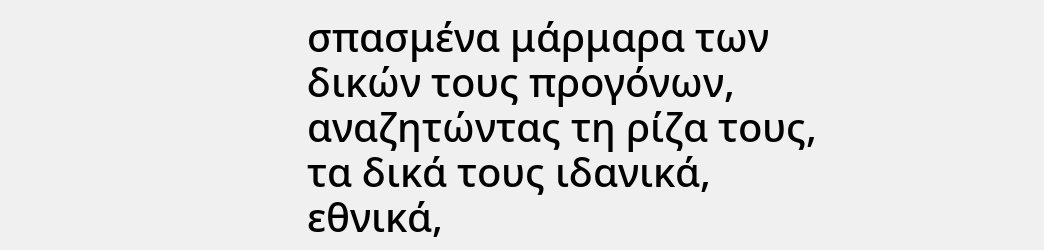σπασμένα μάρμαρα των δικών τους προγόνων, αναζητώντας τη ρίζα τους, τα δικά τους ιδανικά, εθνικά,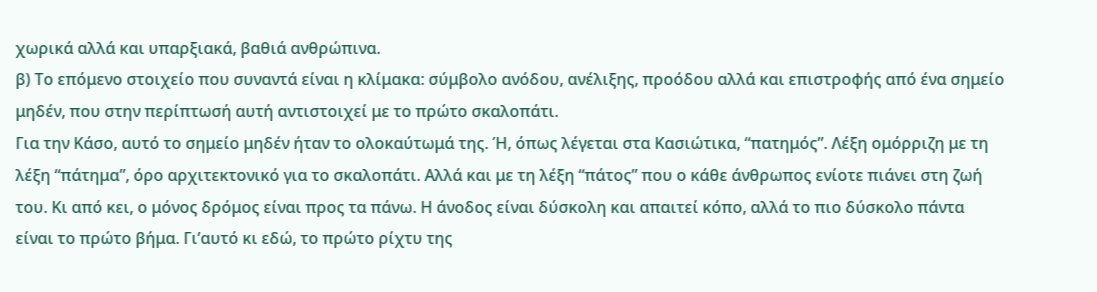χωρικά αλλά και υπαρξιακά, βαθιά ανθρώπινα.
β) Το επόμενο στοιχείο που συναντά είναι η κλίμακα: σύμβολο ανόδου, ανέλιξης, προόδου αλλά και επιστροφής από ένα σημείο μηδέν, που στην περίπτωσή αυτή αντιστοιχεί με το πρώτο σκαλοπάτι.
Για την Κάσο, αυτό το σημείο μηδέν ήταν το ολοκαύτωμά της. Ή, όπως λέγεται στα Κασιώτικα, “πατημός”. Λέξη ομόρριζη με τη λέξη “πάτημα”, όρο αρχιτεκτονικό για το σκαλοπάτι. Αλλά και με τη λέξη “πάτος” που ο κάθε άνθρωπος ενίοτε πιάνει στη ζωή του. Κι από κει, ο μόνος δρόμος είναι προς τα πάνω. Η άνοδος είναι δύσκολη και απαιτεί κόπο, αλλά το πιο δύσκολο πάντα είναι το πρώτο βήμα. Γι’αυτό κι εδώ, το πρώτο ρίχτυ της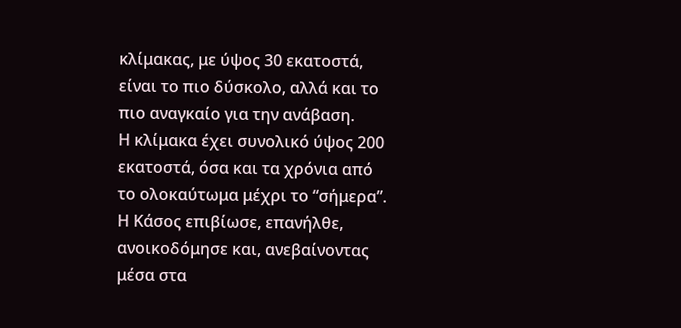κλίμακας, με ύψος 30 εκατοστά, είναι το πιο δύσκολο, αλλά και το πιο αναγκαίο για την ανάβαση.
Η κλίμακα έχει συνολικό ύψος 200 εκατοστά, όσα και τα χρόνια από το ολοκαύτωμα μέχρι το “σήμερα”. Η Κάσος επιβίωσε, επανήλθε, ανοικοδόμησε και, ανεβαίνοντας μέσα στα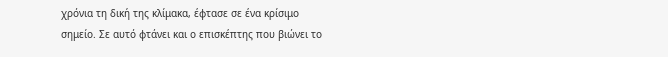χρόνια τη δική της κλίμακα, έφτασε σε ένα κρίσιμο σημείο. Σε αυτό φτάνει και ο επισκέπτης που βιώνει το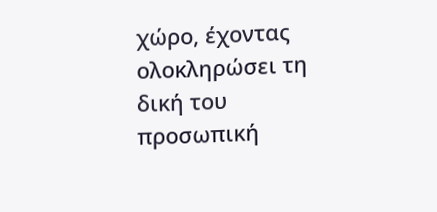χώρο, έχοντας ολοκληρώσει τη δική του προσωπική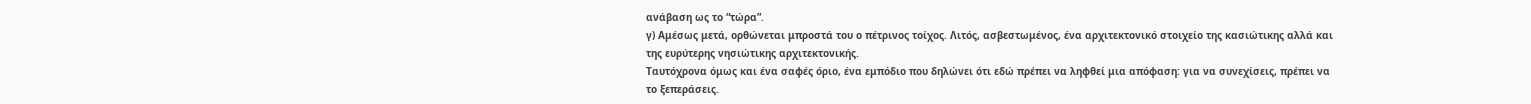ανάβαση ως το “τώρα”.
γ) Αμέσως μετά, ορθώνεται μπροστά του ο πέτρινος τοίχος. Λιτός, ασβεστωμένος, ένα αρχιτεκτονικό στοιχείο της κασιώτικης αλλά και της ευρύτερης νησιώτικης αρχιτεκτονικής.
Ταυτόχρονα όμως και ένα σαφές όριο, ένα εμπόδιο που δηλώνει ότι εδώ πρέπει να ληφθεί μια απόφαση: για να συνεχίσεις, πρέπει να το ξεπεράσεις.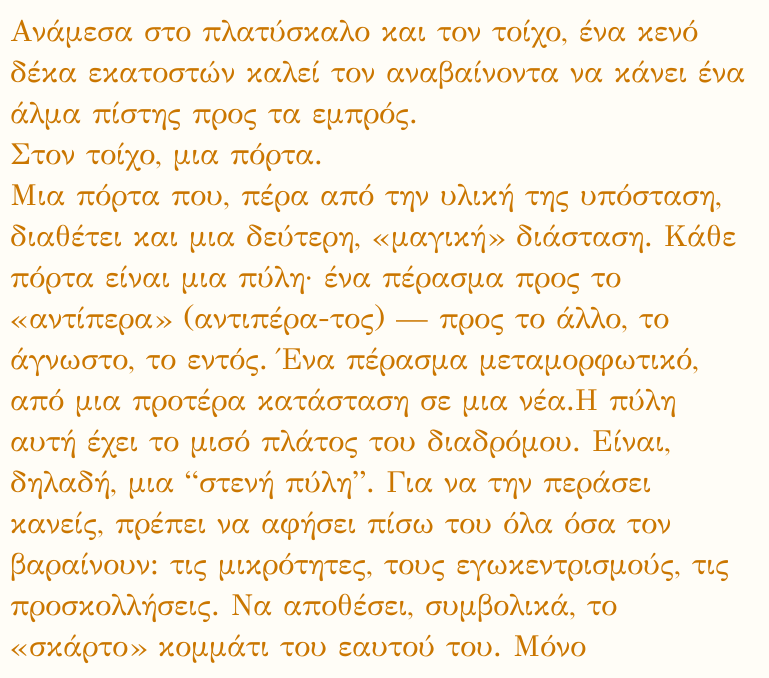Aνάμεσα στο πλατύσκαλο και τον τοίχο, ένα κενό δέκα εκατοστών καλεί τον αναβαίνοντα να κάνει ένα άλμα πίστης προς τα εμπρός.
Στον τοίχο, μια πόρτα.
Μια πόρτα που, πέρα από την υλική της υπόσταση, διαθέτει και μια δεύτερη, «μαγική» διάσταση. Κάθε πόρτα είναι μια πύλη· ένα πέρασμα προς το «αντίπερα» (αντιπέρα-τος) — προς το άλλο, το άγνωστο, το εντός. Ένα πέρασμα μεταμορφωτικό, από μια προτέρα κατάσταση σε μια νέα.Η πύλη αυτή έχει το μισό πλάτος του διαδρόμου. Είναι, δηλαδή, μια “στενή πύλη”. Για να την περάσει κανείς, πρέπει να αφήσει πίσω του όλα όσα τον βαραίνουν: τις μικρότητες, τους εγωκεντρισμούς, τις προσκολλήσεις. Να αποθέσει, συμβολικά, το «σκάρτο» κομμάτι του εαυτού του. Μόνο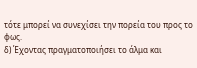τότε μπορεί να συνεχίσει την πορεία του προς το φως.
δ) Έχοντας πραγματοποιήσει το άλμα και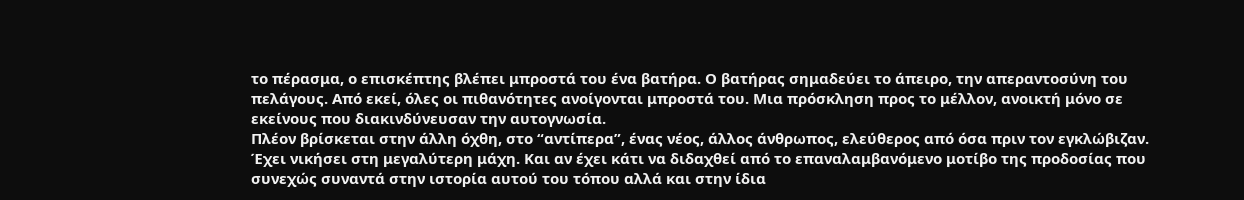το πέρασμα, ο επισκέπτης βλέπει μπροστά του ένα βατήρα. Ο βατήρας σημαδεύει το άπειρο, την απεραντοσύνη του πελάγους. Από εκεί, όλες οι πιθανότητες ανοίγονται μπροστά του. Μια πρόσκληση προς το μέλλον, ανοικτή μόνο σε εκείνους που διακινδύνευσαν την αυτογνωσία.
Πλέον βρίσκεται στην άλλη όχθη, στο “αντίπερα”, ένας νέος, άλλος άνθρωπος, ελεύθερος από όσα πριν τον εγκλώβιζαν. Έχει νικήσει στη μεγαλύτερη μάχη. Και αν έχει κάτι να διδαχθεί από το επαναλαμβανόμενο μοτίβο της προδοσίας που συνεχώς συναντά στην ιστορία αυτού του τόπου αλλά και στην ίδια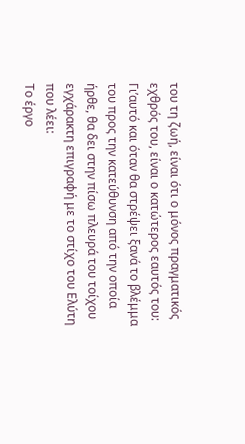του τη ζωή, είναι ότι ο μόνος πραγματικός εχθρός του, είναι ο κατώτερος εαυτός του:
Γι’αυτό και όταν θα στρέψει ξανά το βλέμμα του προς την κατεύθυνση από την οποία ήρθε, θα δει στην πίσω πλευρά του τοίχου εγχάρακτη επιγραφή με το στίχο του Ελύτη που λέει:
Το έργο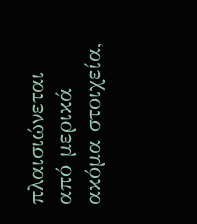πλαισιώνεται από μερικά ακόμα στοιχεία,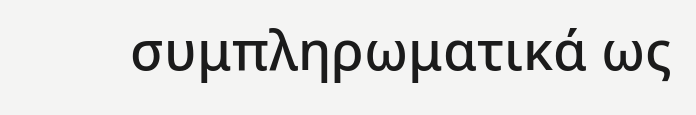συμπληρωματικά ως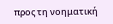προς τη νοηματική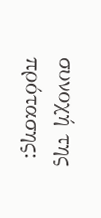συνοχή της πρότασης: